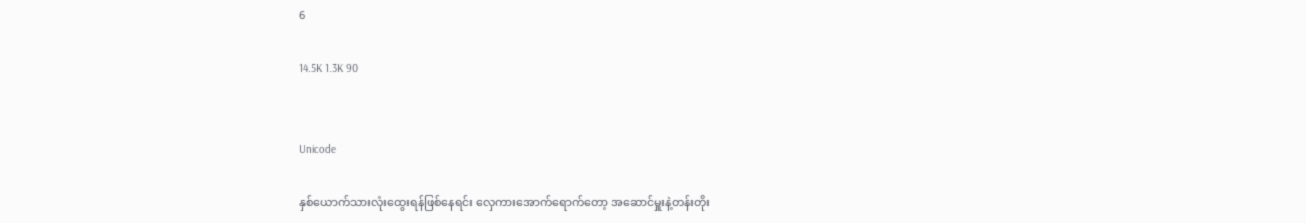6

14.5K 1.3K 90


Unicode

နှစ်ယောက်သားလုံးထွေးရန်ဖြစ်နေရင်း လှေကားအောက်ရောက်တော့ အဆောင်မှူးနဲ့တန်းတိုး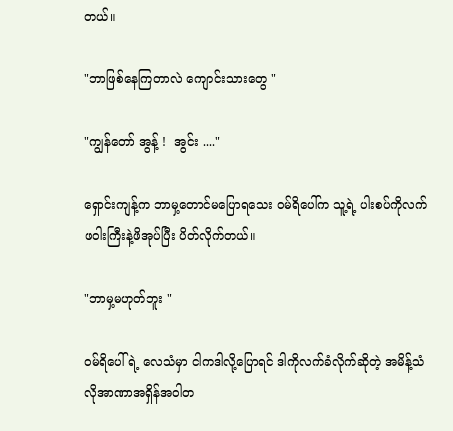တယ်။

"ဘာဖြစ်နေကြတာလဲ ကျောင်းသားတွေ "

"ကျွန်တော် အွန့် !  အွင်း ...."

ရှောင်းကျန့်က ဘာမှ့တောင်မပြောရသေး ဝမ်ရိပေါ်က သူ့ရဲ့ ပါးစပ်ကိုလက်ဖဝါးကြီးနဲ့ဖိအုပ်ပြီး ပိတ်လိုက်တယ်။

"ဘာမှ့မဟုတ်ဘူး "

ဝမ်ရိပေါ်ရဲ့ ‌လေသံမှာ ငါကဒါလို့ပြောရင် ဒါကိုလက်ခံလိုက်ဆိုတဲ့ အမိန့်သံလိုအာဏာအရှိန်အဝါတ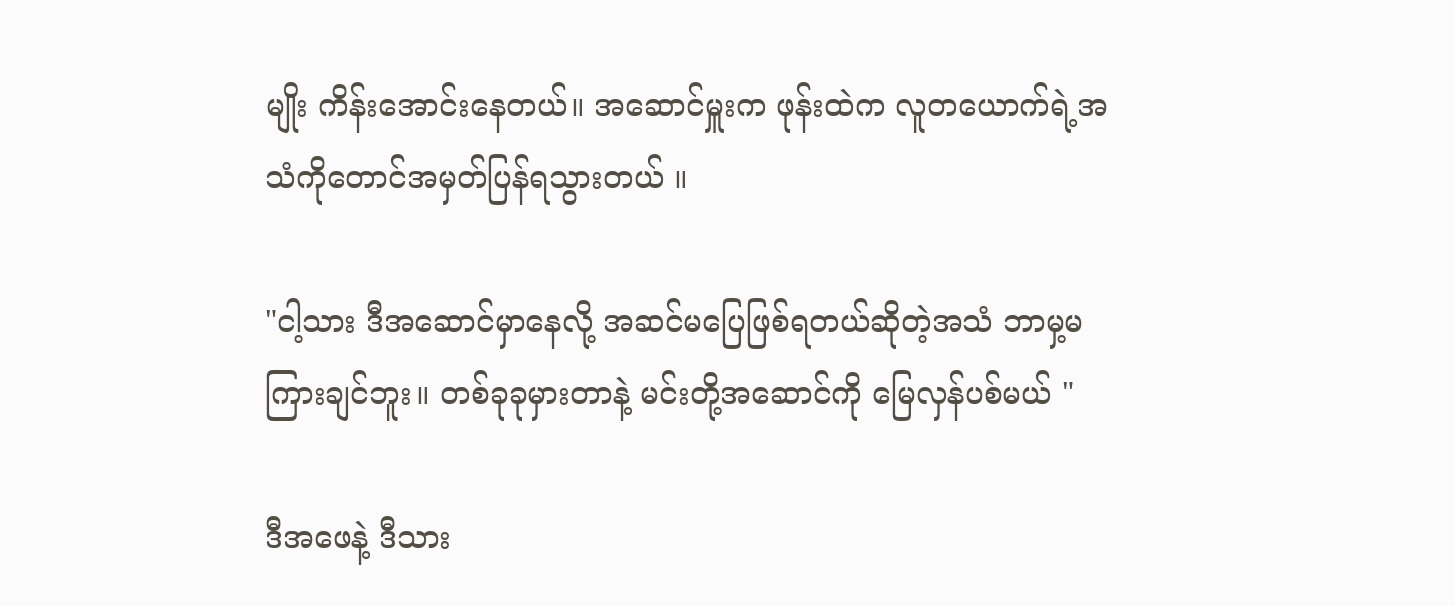မျိုး ကိန်းအောင်းနေတယ်။ အဆောင်မှူးက ဖုန်းထဲက လူတယောက်ရဲ့အသံကိုတောင်အမှတ်ပြန်ရသွားတယ် ။

"ငါ့သား ဒီအဆောင်မှာနေလို့ အဆင်မပြေဖြစ်ရတယ်ဆိုတဲ့အသံ ဘာမှ့မကြားချင်ဘူး။ တစ်ခုခုမှားတာနဲ့ မင်းတို့အဆောင်ကို မြေလှန်ပစ်မယ် "

ဒီအဖေနဲ့ ဒီသား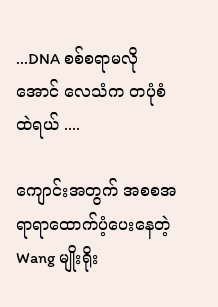...DNA စစ်စရာမလိုအောင် လေသံက တပုံစံထဲရယ် ....

ကျောင်းအတွက် အစစအရာရာထောက်ပံ့ပေးနေတဲ့ Wang မျိုးရိုး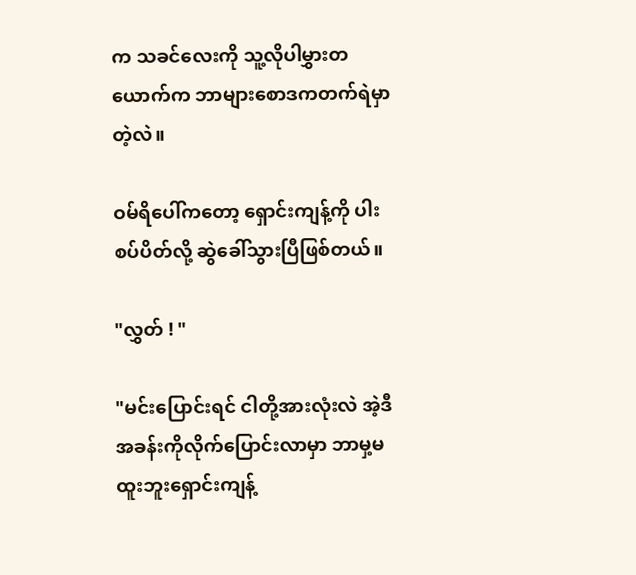က သခင်လေးကို သူ့လိုပါမွှားတယောက်က ဘာများစောဒကတက်ရဲမှာတဲ့လဲ။

ဝမ်ရိပေါ်ကတော့ ရှောင်းကျန့်ကို ပါးစပ်ပိတ်လို့ ဆွဲခေါ်သွားပြီဖြစ်တယ်။

"လွှတ် ! "

"မင်းပြောင်းရင် ငါတို့အားလုံးလဲ အဲ့ဒီအခန်းကိုလိုက်ပြောင်းလာမှာ ဘာမှ့မထူးဘူးရှောင်းကျန့်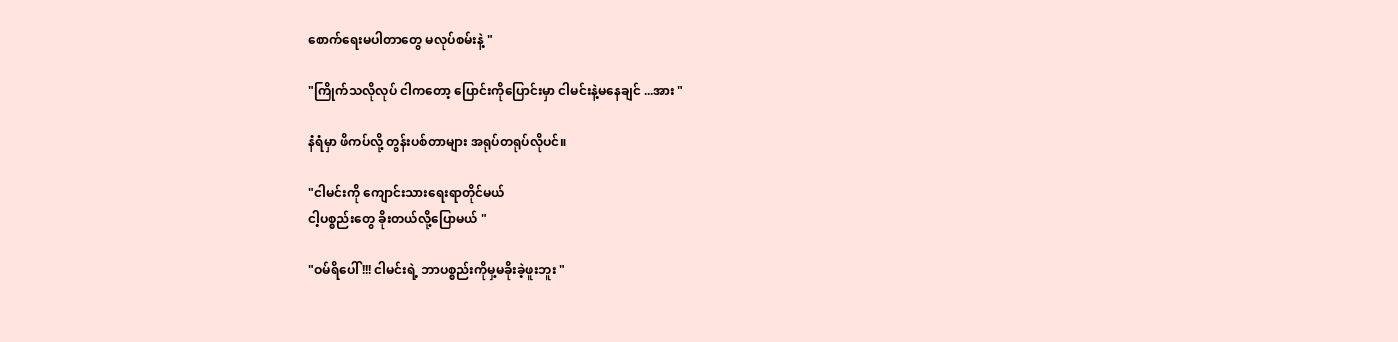စောက်ရေးမပါတာတွေ မလုပ်စမ်းနဲ့ "

"ကြိုက်သလိုလုပ် ငါကတော့ ပြောင်းကိုပြောင်းမှာ ငါမင်းနဲ့မနေချင် ...အား "

နံရံမှာ ဖိကပ်လို့ တွန်းပစ်တာများ အရုပ်တရုပ်လိုပင်။

"ငါမင်းကို ကျောင်းသားရေးရာတိုင်မယ်
ငါ့ပစ္စည်းတွေ ခိုးတယ်လို့ပြောမယ် "

"ဝမ်ရိပေါ် !!! ငါမင်းရဲ့ ဘာပစ္စည်းကိုမှ့မခိုးခဲ့ဖူးဘူး "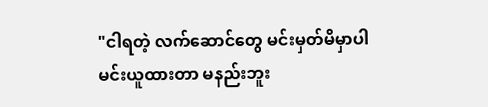"ငါရတဲ့ လက်ဆောင်တွေ မင်းမှတ်မိမှာပါ
မင်းယူထားတာ မနည်းဘူး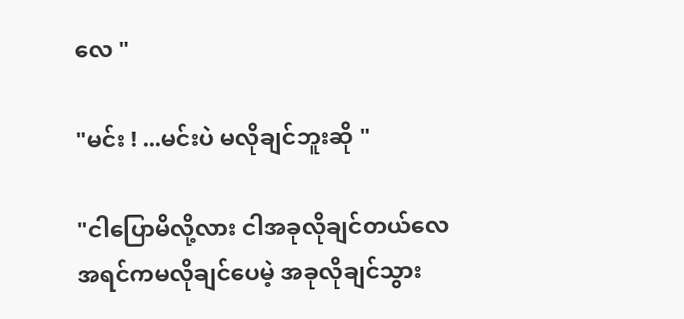လေ "

"မင်း ! ...မင်းပဲ မလိုချင်ဘူးဆို "

"ငါပြောမိလို့လား ငါအခုလိုချင်တယ်လေ
အရင်ကမလိုချင်ပေမဲ့ အခုလိုချင်သွား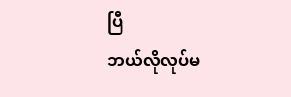ပြီ
ဘယ်လိုလုပ်မ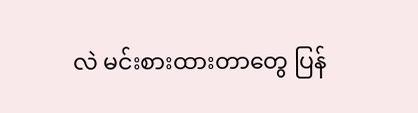လဲ မင်းစားထားတာတွေ ပြန်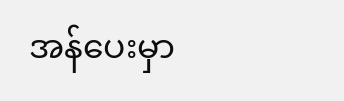အန်ပေးမှာ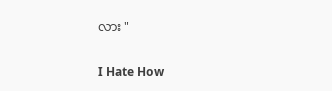လား "

I Hate How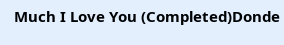Much I Love You (Completed)Donde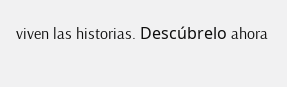viven las historias. Descúbrelo ahora